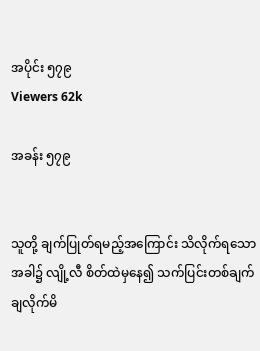အပိုင်း ၅၇၉
Viewers 62k

အခန်း ၅၇၉


သူတို့ ချက်ပြုတ်ရမည့်အကြောင်း သိလိုက်ရသောအခါ၌ လျို့လီ စိတ်ထဲမှနေ၍ သက်ပြင်းတစ်ချက်ချလိုက်မိ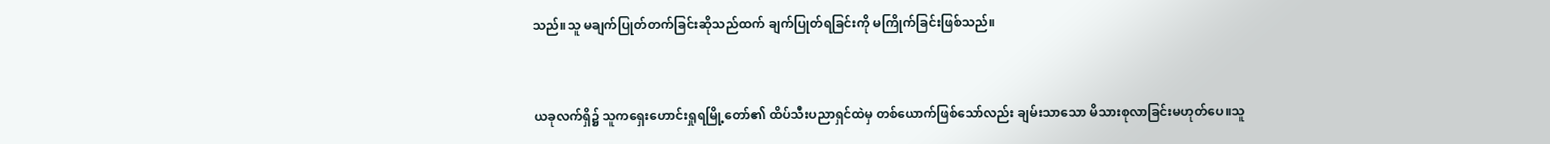သည်။သူ မချက်ပြုတ်တက်ခြင်းဆိုသည်ထက် ချက်ပြုတ်ရခြင်းကို မကြိုက်ခြင်းဖြစ်သည်။


ယခုလက်ရှိ၌ သူကရှေးဟောင်းရှုရမြို့တော်၏ ထိပ်သီးပညာရှင်ထဲမှ တစ်ယောက်ဖြစ်သော်လည်း ချမ်းသာသော မိသားစုလာခြင်းမဟုတ်ပေ။သူ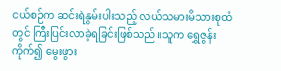ငယ်စဉ်က ဆင်းရဲနွမ်းပါးသည့် လယ်သမားမိသားစုထံတွင် ကြီးပြင်းလာခဲ့ရခြင်းဖြစ်သည်။သူက ရွှေဇွန်းကိုက်၍ မွေးဖွား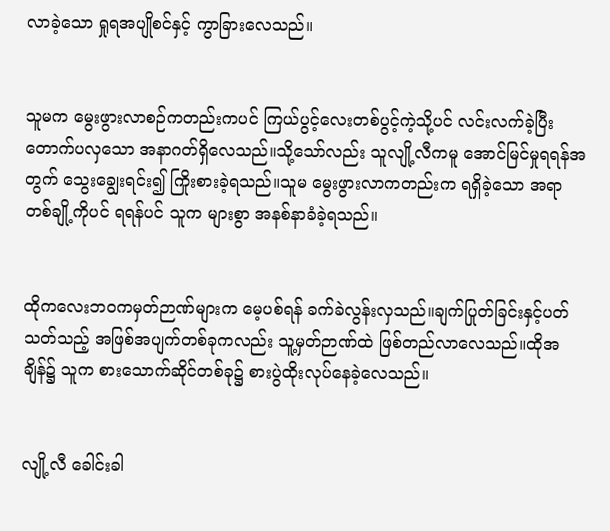လာခဲ့သော ရှုရအပျိုစင်နှင့် ကွာခြားလေသည်။


သူမက မွေးဖွားလာစဉ်ကတည်းကပင် ကြယ်ပွင့်လေးတစ်ပွင့်ကဲ့သို့ပင် လင်းလက်ခဲ့ပြီး တောက်ပလှသော အနာဂတ်ရှိလေသည်။သို့သော်လည်း သူလျို့လီကမူ အောင်မြင်မှုရရန်အတွက် သွေးချွေးရင်း၍ ကြိုးစားခဲ့ရသည်။သူမ မွေးဖွားလာကတည်းက ရရှိခဲ့သော အရာတစ်ချို့ကိုပင် ရရန်ပင် သူက များစွာ အနစ်နာခံခဲ့ရသည်။


ထိုကလေးဘဝကမှတ်ဉာဏ်များက မေ့ပစ်ရန် ခက်ခဲလွန်းလှသည်။ချက်ပြုတ်ခြင်းနှင့်ပတ်သတ်သည့် အဖြစ်အပျက်တစ်ခုကလည်း သူ့မှတ်ဉာဏ်ထဲ ဖြစ်တည်လာလေသည်။ထိုအချိန်၌ သူက စားသောက်ဆိုင်တစ်ခု၌ စားပွဲထိုးလုပ်နေခဲ့လေသည်။


လျို့လီ ခေါင်းခါ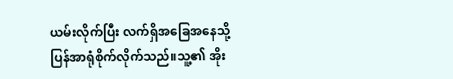ယမ်းလိုက်ပြီး လက်ရှိအခြေအနေသို့ ပြန်အာရုံစိုက်လိုက်သည်။သူ့၏ အိုး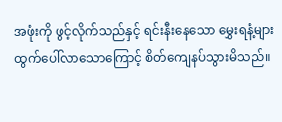အဖုံးကို ဖွင့်လိုက်သည်နှင့် ရင်းနီးနေသော မွှေးရနံ့များထွက်ပေါ်လာသောကြောင့် စိတ်ကျေနပ်သွားမိသည်။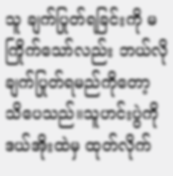သူ ချက်ပြုတ်ရခြင်းကို မကြိုက်သော်လည်း ဘယ်လိုချက်ပြုတ်ရမည်ကိုတော့ သိပေသည်။သူဟင်းပွဲကို ဒယ်အိုးထဲမှ ထုတ်လိုက်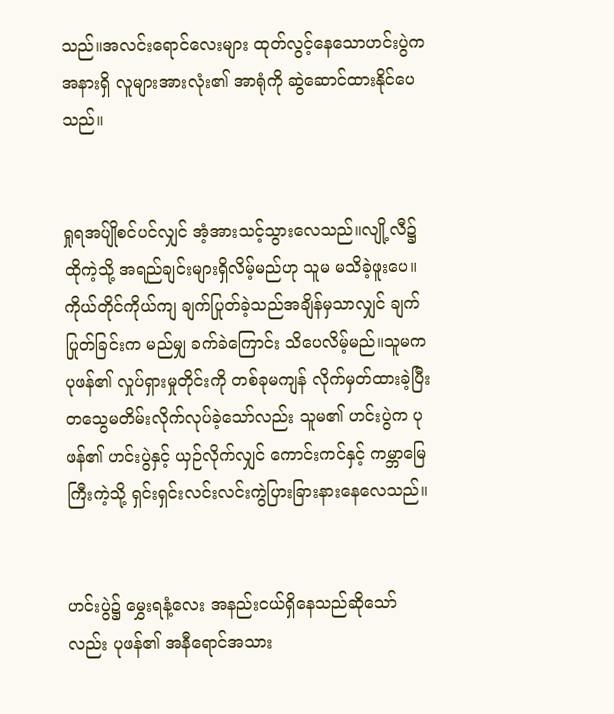သည်။အလင်းရောင်လေးများ ထုတ်လွင့်နေသောဟင်းပွဲက အနားရှိ လူများအားလုံး၏ အာရုံကို ဆွဲဆောင်ထားနိုင်ပေသည်။


ရှုရအပ်ျိုစင်ပင်လျှင် အံ့အားသင့်သွားလေသည်။လျို့လီ၌ ထိုကဲ့သို့ အရည်ချင်းများရှိလိမ့်မည်ဟု သူမ မသိခဲ့ဖူးပေ။ကိုယ်တိုင်ကိုယ်ကျ ချက်ပြုတ်ခဲ့သည်အချိန်မှသာလျှင် ချက်ပြုတ်ခြင်းက မည်မျှ ခက်ခဲကြောင်း သိပေလိမ့်မည်။သူမက ပုဖန်၏ လှုပ်ရှားမှုတိုင်းကို တစ်ခုမကျန် လိုက်မှတ်ထားခဲ့ပြီး တသွေမတိမ်းလိုက်လုပ်ခဲ့သော်လည်း သူမ၏ ဟင်းပွဲက ပုဖန်၏ ဟင်းပွဲနှင့် ယှဉ်လိုက်လျှင် ကောင်းကင်နှင့် ကမ္ဘာမြေကြီးကဲ့သို့ ရှင်းရှင်းလင်းလင်းကွဲပြားခြားနားနေလေသည်။


ဟင်းပွဲ၌ မွှေးရနံ့လေး အနည်းငယ်ရှိနေသည်ဆိုသော်လည်း ပုဖန်၏ အနီရောင်အသား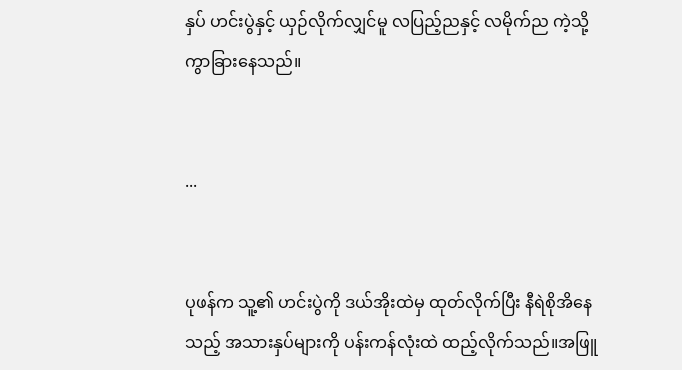နှပ် ဟင်းပွဲနှင့် ယှဉ်လိုက်လျှင်မူ လပြည့်ညနှင့် လမိုက်ည ကဲ့သို့ ကွာခြားနေသည်။


...


ပုဖန်က သူ့၏ ဟင်းပွဲကို ဒယ်အိုးထဲမှ ထုတ်လိုက်ပြီး နီရဲစိုအိနေသည့် အသားနှပ်များကို ပန်းကန်လုံးထဲ ထည့်လိုက်သည်။အဖြူ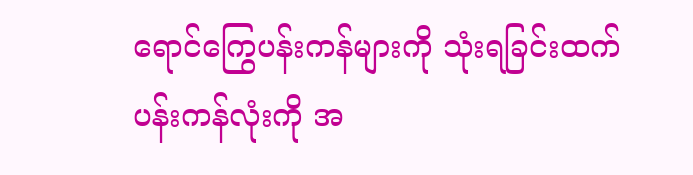ရောင်ကြွေပန်းကန်များကို သုံးရခြင်းထက် ပန်းကန်လုံးကို အ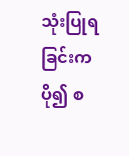သုံးပြုရခြင်းက ပို၍ စ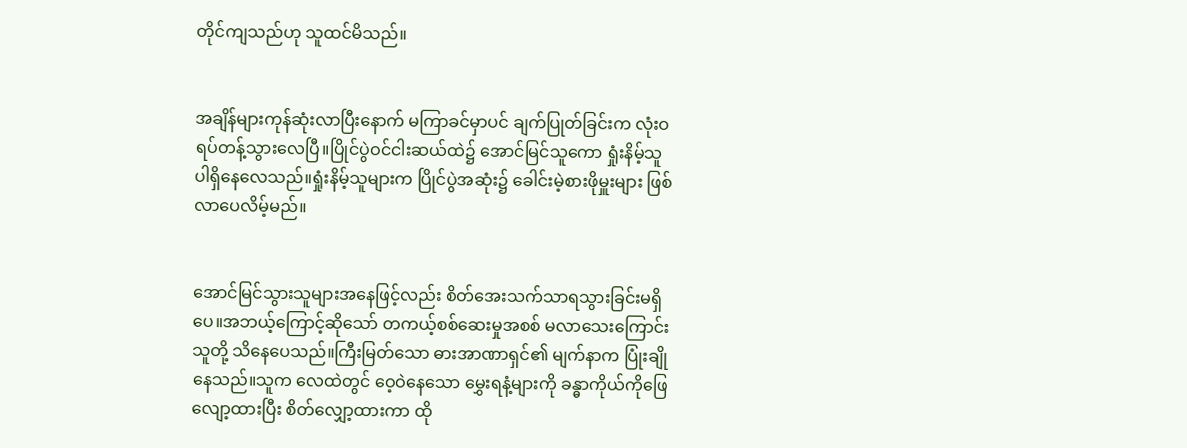တိုင်ကျသည်ဟု သူထင်မိသည်။


အချိန်များကုန်ဆုံးလာပြီးနောက် မကြာခင်မှာပင် ချက်ပြုတ်ခြင်းက လုံးဝ ရပ်တန့်သွားလေပြီ။ပြိုင်ပွဲဝင်ငါးဆယ်ထဲ၌ အောင်မြင်သူကော ရှုံးနိမ့်သူပါရှိနေလေသည်။ရှုံးနိမ့်သူများက ပြိုင်ပွဲအဆုံး၌ ခေါင်းမဲ့စားဖိုမှူးများ ဖြစ်လာပေလိမ့်မည်။


အောင်မြင်သွားသူများအနေဖြင့်လည်း စိတ်အေးသက်သာရသွားခြင်းမရှိပေ။အဘယ့်ကြောင့်ဆိုသော် တကယ့်စစ်ဆေးမှုအစစ် မလာသေးကြောင်း သူတို့ သိနေပေသည်။ကြီးမြတ်သော ဓားအာဏာရှင်၏ မျက်နာက ပြုံးချိုနေသည်။သူက လေထဲတွင် ဝေ့ဝဲနေသော မွှေးရနံ့များကို ခန္ဓာကိုယ်ကိုဖြေလျော့ထားပြီး စိတ်လျှော့ထားကာ ထို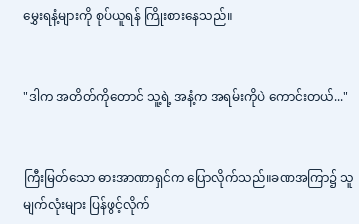မွှေးရနံ့များကို စုပ်ယူရန် ကြိုးစားနေသည်။


"ဒါက အတိတ်ကိုတောင် သူ့ရဲ့ အနံ့က အရမ်းကိုပဲ ကောင်းတယ်..."


ကြီးမြတ်သော ဓားအာဏာရှင်က ပြောလိုက်သည်။ခဏအကြာ၌ သူ မျက်လုံးများ ပြန်ဖွင့်လိုက်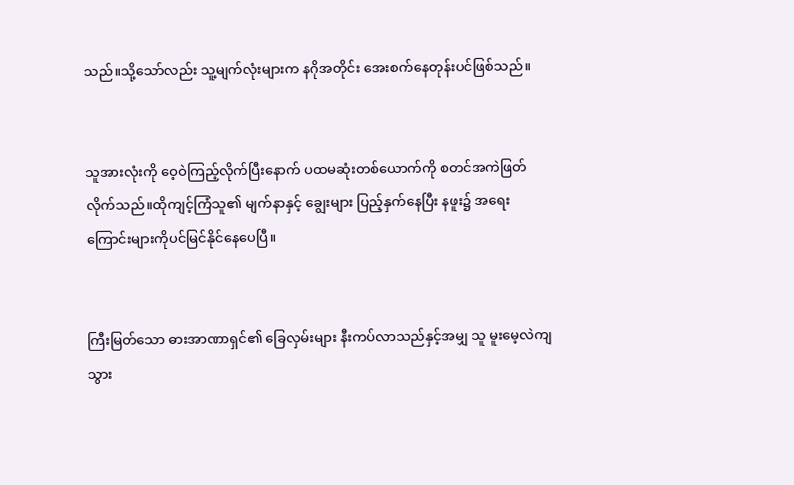သည်။သို့သော်လည်း သူ့မျက်လုံးများက နဂိုအတိုင်း အေးစက်နေတုန်းပင်ဖြစ်သည်။


သူအားလုံးကို ဝေ့ဝဲကြည့်လိုက်ပြီးနောက် ပထမဆုံးတစ်ယောက်ကို စတင်အကဲဖြတ်လိုက်သည်။ထိုကျင့်ကြံသူ၏ မျက်နာနှင့် ချွေးများ ပြည့်နှက်နေပြီး နဖူး၌ အရေးကြောင်းများကိုပင်မြင်နိုင်နေပေပြီ။


ကြီးမြတ်သော ဓားအာဏာရှင်၏ ခြေလှမ်းများ နီးကပ်လာသည်နှင့်အမျှ သူ မူးမေ့လဲကျသွား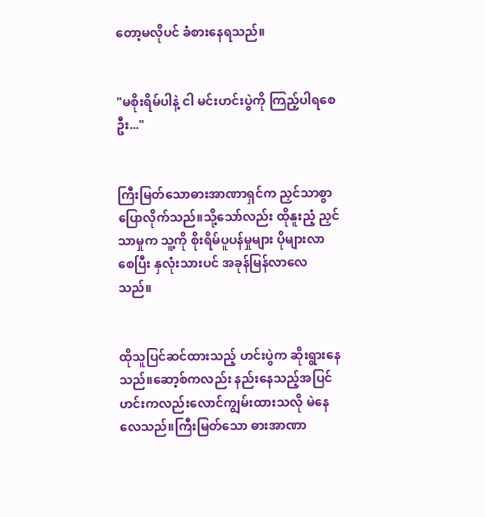တော့မလိုပင် ခံစားနေရသည်။


"မစိုးရိမ်ပါနဲ့ ငါ မင်းဟင်းပွဲကို ကြည့်ပါရစေဦး..."


ကြီးမြတ်သောဓားအာဏာရှင်က ညှင်သာစွာပြောလိုက်သည်။သို့သော်လည်း ထိုနူးညံ့ ညှင်သာမှုက သူ့ကို စိုးရိမ်ပူပန်မှုများ ပိုများလာစေပြီး နှလုံးသားပင် အခုန်မြန်လာလေသည်။


ထိုသူပြင်ဆင်ထားသည့် ဟင်းပွဲက ဆိုးရွားနေသည်။ဆော့စ်ကလည်း နည်းနေသည့်အပြင် ဟင်းကလည်းလောင်ကျွမ်းထားသလို မဲနေလေသည်။ကြီးမြတ်သော ဓားအာဏာ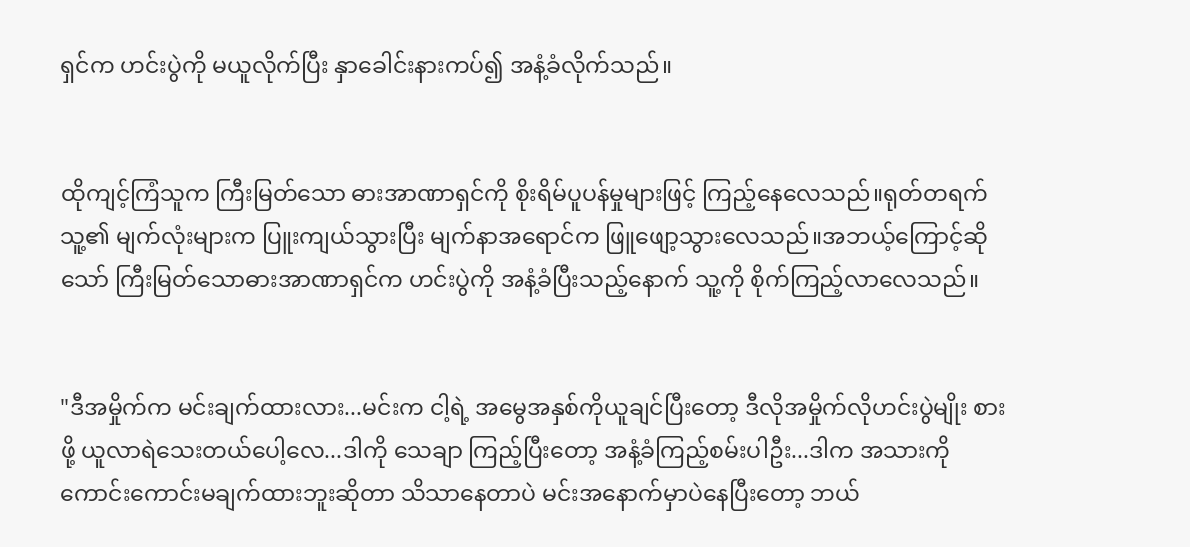ရှင်က ဟင်းပွဲကို မယူလိုက်ပြီး နှာခေါင်းနားကပ်၍ အနံ့ခံလိုက်သည်။


ထိုကျင့်ကြံသူက ကြီးမြတ်သော ဓားအာဏာရှင်ကို စိုးရိမ်ပူပန်မှုများဖြင့် ကြည့်နေလေသည်။ရုတ်တရက် သူ့၏ မျက်လုံးများက ပြူးကျယ်သွားပြီး မျက်နာအရောင်က ဖြူဖျော့သွားလေသည်။အဘယ့်ကြောင့်ဆိုသော် ကြီးမြတ်သောဓားအာဏာရှင်က ဟင်းပွဲကို အနံ့ခံပြီးသည့်နောက် သူ့ကို စိုက်ကြည့်လာလေသည်။


"ဒီအမှိုက်က မင်းချက်ထားလား...မင်းက ငါ့ရဲ့ အမွေအနှစ်ကိုယူချင်ပြီးတော့ ဒီလိုအမှိုက်လိုဟင်းပွဲမျိုး စားဖို့ ယူလာရဲသေးတယ်ပေါ့လေ...ဒါကို သေချာ ကြည့်ပြီးတော့ အနံ့ခံကြည့်စမ်းပါဦး...ဒါက အသားကို ကောင်းကောင်းမချက်ထားဘူးဆိုတာ သိသာနေတာပဲ မင်းအနောက်မှာပဲနေပြီးတော့ ဘယ်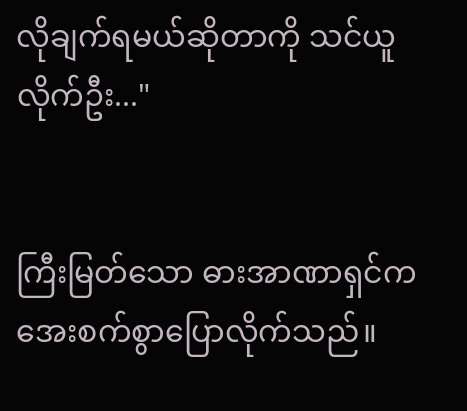လိုချက်ရမယ်ဆိုတာကို သင်ယူလိုက်ဦး..."


ကြီးမြတ်သော ဓားအာဏာရှင်က အေးစက်စွာပြောလိုက်သည်။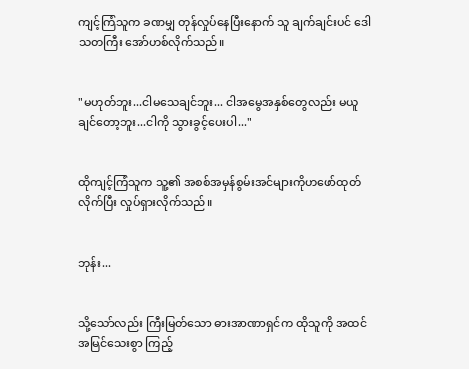ကျင့်ကြံသူက ခဏမျှ တုန်လှုပ်နေပြီးနောက် သူ ချက်ချင်းပင် ဒေါသတကြီး အော်ဟစ်လိုက်သည်။


"မဟုတ်ဘူး...ငါမသေချင်ဘူး... ငါအမွေအနှစ်တွေလည်း မယူချင်တော့ဘူး...ငါကို သွားခွင့်ပေးပါ..."


ထိုကျင့်ကြံသူက သူ့၏ အစစ်အမှန်စွမ်းအင်များကိုဟဖော်ထုတ်လိုက်ပြီး လှုပ်ရှားလိုက်သည်။


ဘုန်း...


သို့သော်လည်း ကြီးမြတ်သော ဓားအာဏာရှင်က ထိုသူကို အထင်အမြင်သေးစွာ ကြည့်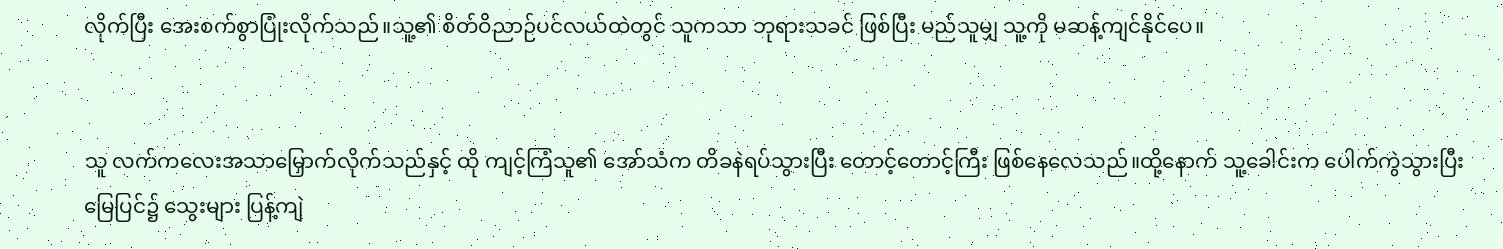လိုက်ပြီး အေးစက်စွာပြုံးလိုက်သည်။သူ့၏ စိတ်ဝိညာဉ်ပင်လယ်ထဲတွင် သူကသာ ဘုရားသခင် ဖြစ်ပြီး မည်သူမျှ သူ့ကို မဆန့်ကျင်နိုင်ပေ။


သူ လက်ကလေးအသာမြှောက်လိုက်သည်နှင့် ထို ကျင့်ကြံသူ၏ အော်သံက တိခနဲရပ်သွားပြီး တောင့်တောင့်ကြီး ဖြစ်နေလေသည်။ထို့နောက် သူ့ခေါင်းက ပေါက်ကွဲသွားပြီး မြေပြင်၌ သွေးများ ပြန့်ကျဲ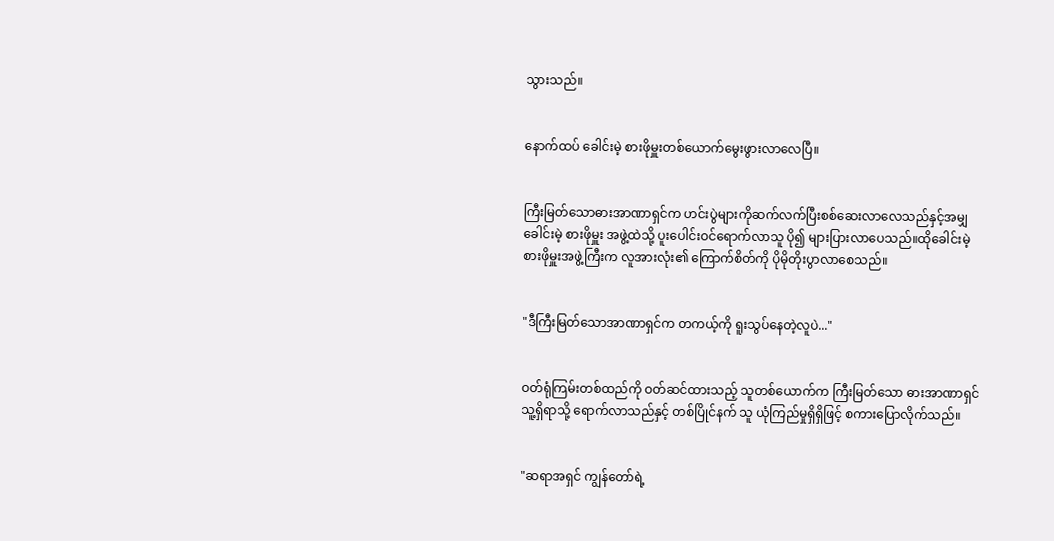သွားသည်။


နောက်ထပ် ခေါင်းမဲ့ စားဖိုမှူးတစ်ယောက်မွေးဖွားလာလေပြီ။


ကြီးမြတ်သောဓားအာဏာရှင်က ဟင်းပွဲများကိုဆက်လက်ပြီးစစ်ဆေးလာလေသည်နှင့်အမျှ ခေါင်းမဲ့ စားဖိုမှူး အဖွဲ့ထဲသို့ ပူးပေါင်းဝင်ရောက်လာသူ ပို၍ များပြားလာပေသည်။ထိုခေါင်းမဲ့စားဖိုမှူးအဖွဲ့ကြီးက လူအားလုံး၏ ကြောက်စိတ်ကို ပိုမိုတိုးပွာလာစေသည်။


"ဒီကြီးမြတ်သောအာဏာရှင်က တကယ့်ကို ရူးသွပ်နေတဲ့လူပဲ..."


ဝတ်ရုံကြမ်းတစ်ထည်ကို ဝတ်ဆင်ထားသည့် သူတစ်ယောက်က ကြီးမြတ်သော ဓားအာဏာရှင်သူ့ရှိရာသို့ ရောက်လာသည်နှင့် တစ်ပြိုင်နက် သူ ယုံကြည်မှုရှိရှိဖြင့် စကားပြောလိုက်သည်။


"ဆရာအရှင် ကျွန်တော်ရဲ့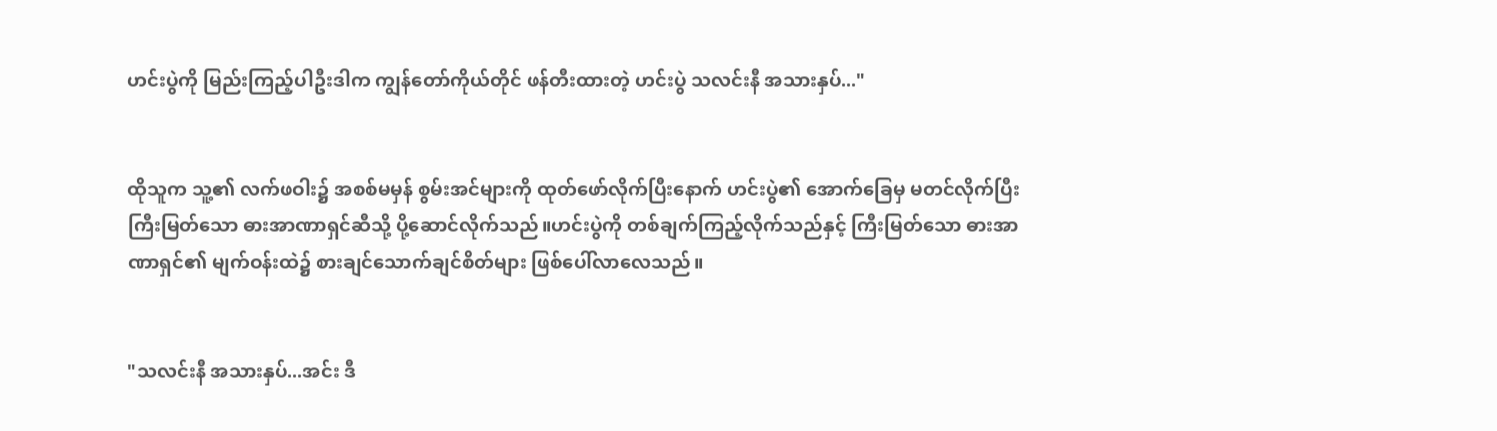ဟင်းပွဲကို မြည်းကြည့်ပါဦးဒါက ကျွန်တော်ကိုယ်တိုင် ဖန်တီးထားတဲ့ ဟင်းပွဲ သလင်းနီ အသားနှပ်..."


ထိုသူက သူ့၏ လက်ဖဝါး၌ အစစ်မမှန် စွမ်းအင်များကို ထုတ်ဖော်လိုက်ပြီးနောက် ဟင်းပွဲ၏ အောက်ခြေမှ မတင်လိုက်ပြီးကြီးမြတ်သော ဓားအာဏာရှင်ဆီသို့ ပို့ဆောင်လိုက်သည်။ဟင်းပွဲကို တစ်ချက်ကြည့်လိုက်သည်နှင့် ကြီးမြတ်သော ဓားအာဏာရှင်၏ မျက်ဝန်းထဲ၌ စားချင်သောက်ချင်စိတ်များ ဖြစ်ပေါ်လာလေသည်။


"သလင်းနီ အသားနှပ်...အင်း ဒီ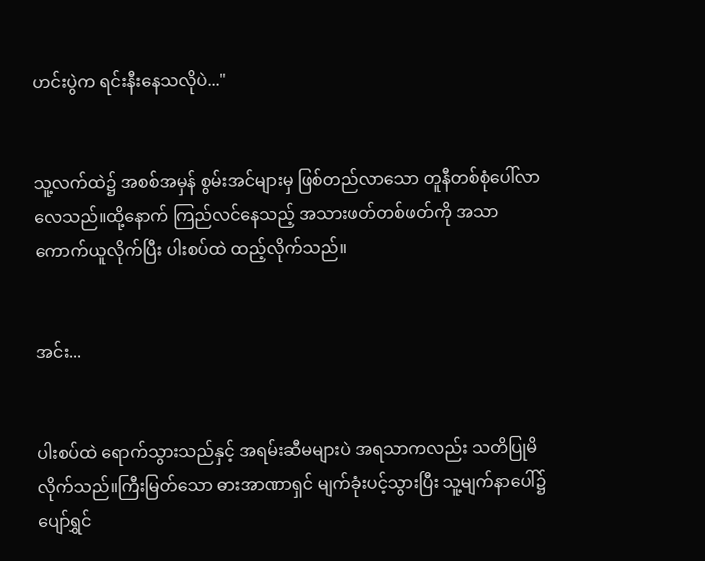ဟင်းပွဲက ရင်းနီးနေသလိုပဲ..."


သူ့လက်ထဲ၌ အစစ်အမှန် စွမ်းအင်များမှ ဖြစ်တည်လာသော တူနီတစ်စုံပေါ်လာလေသည်။ထို့နောက် ကြည်လင်နေသည့် အသားဖတ်တစ်ဖတ်ကို အသာကောက်ယူလိုက်ပြီး ပါးစပ်ထဲ ထည့်လိုက်သည်။


အင်း...


ပါးစပ်ထဲ ရောက်သွားသည်နှင့် အရမ်းဆီမများပဲ အရသာကလည်း သတိပြုမိလိုက်သည်။ကြီးမြတ်သော ဓားအာဏာရှင် မျက်ခုံးပင့်သွားပြီး သူ့မျက်နာပေါ်၌ ပျော်ရွှင်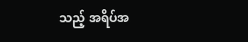သည့် အရိပ်အ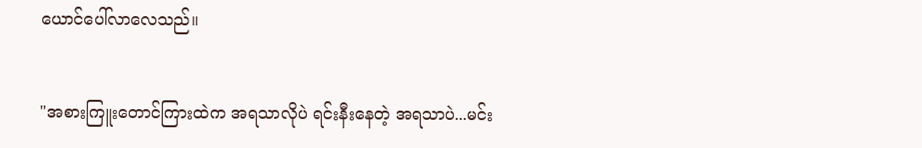ယောင်ပေါ်လာလေသည်။


"အစားကြူးတောင်ကြားထဲက အရသာလိုပဲ ရင်းနီးနေတဲ့ အရသာပဲ...မင်း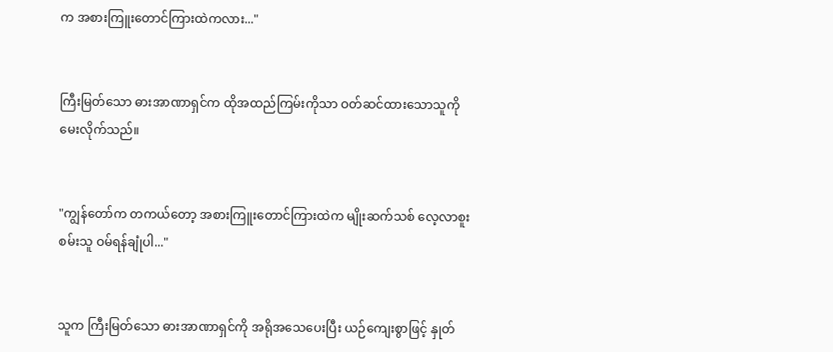က အစားကြူးတောင်ကြားထဲကလား..."


ကြီးမြတ်သော ဓားအာဏာရှင်က ထိုအထည်ကြမ်းကိုသာ ဝတ်ဆင်ထားသောသူကို မေးလိုက်သည်။


"ကျွန်တော်က တကယ်တော့ အစားကြူးတောင်ကြားထဲက မျိုးဆက်သစ် လေ့လာစူးစမ်းသူ ဝမ်ရန်ချုံပါ..."


သူက ကြီးမြတ်သော ဓားအာဏာရှင်ကို အရိုအသေပေးပြီး ယဉ်ကျေးစွာဖြင့် နှုတ်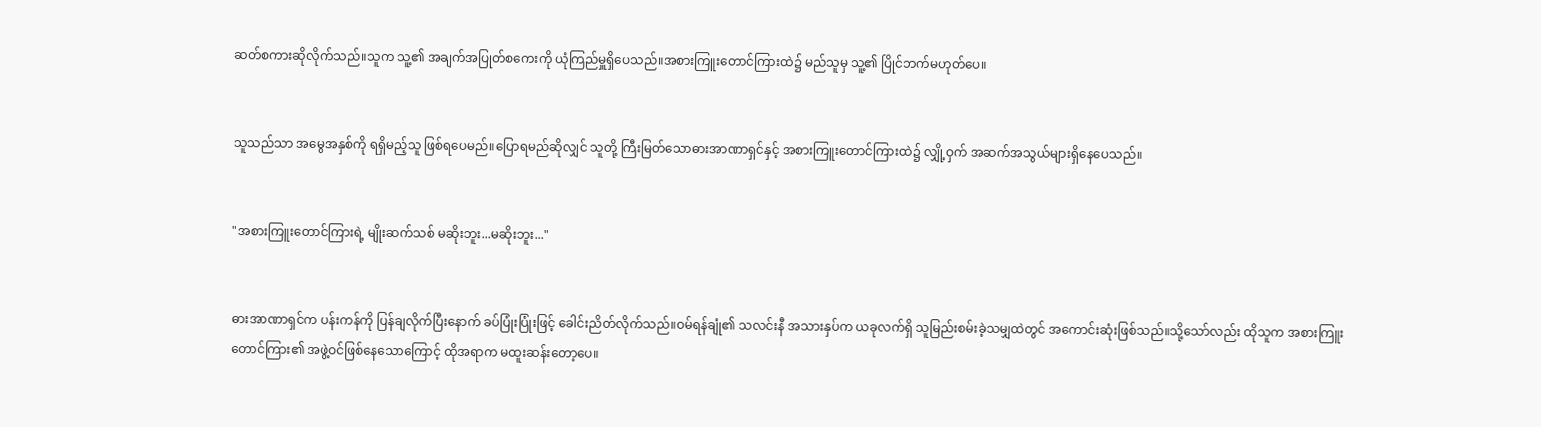ဆတ်စကားဆိုလိုက်သည်။သူက သူ့၏ အချက်အပြုတ်စကေးကို ယုံကြည်မှူရှိပေသည်။အစားကြူးတောင်ကြားထဲ၌ မည်သူမှ သူ့၏ ပြိုင်ဘက်မဟုတ်ပေ။


သူသည်သာ အမွေအနှစ်ကို ရရှိမည့်သူ ဖြစ်ရပေမည်။ပြောရမည်ဆိုလျှင် သူတို့ ကြီးမြတ်သောဓားအာဏာရှင်နှင့် အစားကြူးတောင်ကြားထဲ၌ လျှို့ဝှက် အဆက်အသွယ်များရှိနေပေသည်။


"အစားကြူးတောင်ကြားရဲ့ မျိုးဆက်သစ် မဆိုးဘူး...မဆိုးဘူး..."


ဓားအာဏာရှင်က ပန်းကန်ကို ပြန်ချလိုက်ပြီးနောက် ခပ်ပြုံးပြုံးဖြင့် ခေါင်းညိတ်လိုက်သည်။ဝမ်ရန်ချုံ၏ သလင်းနီ အသားနှပ်က ယခုလက်ရှိ သူမြည်းစမ်းခဲ့သမျှထဲတွင် အကောင်းဆုံးဖြစ်သည်။သို့သော်လည်း ထိုသူက အစားကြူးတောင်ကြား၏ အဖွဲ့ဝင်ဖြစ်နေသောကြောင့် ထိုအရာက မထူးဆန်းတော့ပေ။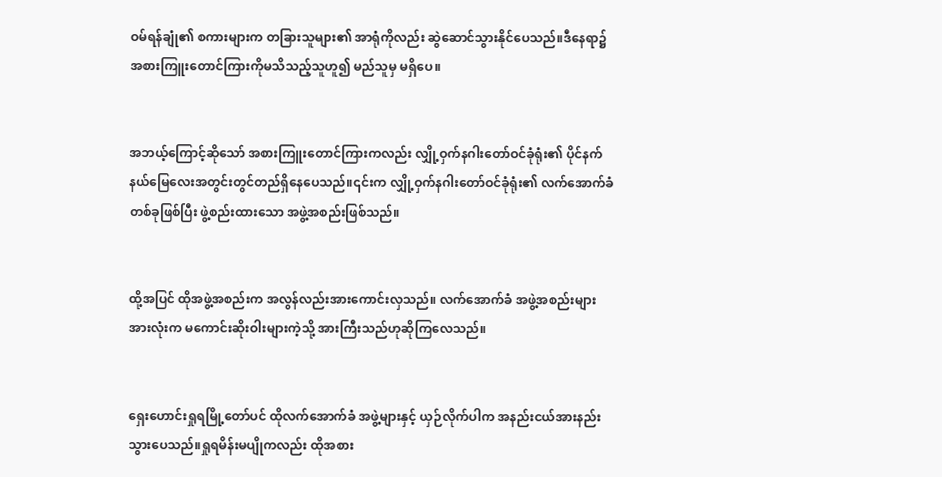ဝမ်ရန်ချုံ၏ စကားများက တခြားသူများ၏ အာရုံကိုလည်း ဆွဲဆောင်သွားနိုင်ပေသည်။ဒီနေရာ၌ အစားကြူးတောင်ကြားကိုမသိသည့်သူဟူ၍ မည်သူမှ မရှိပေ။


အဘယ့်ကြောင့်ဆိုသော် အစားကြူးတောင်ကြားကလည်း လျှို့ဝှက်နဂါးတော်ဝင်ခုံရုံး၏ ပိုင်နက်နယ်မြေလေးအတွင်းတွင်တည်ရှိနေပေသည်။၎င်းက လျှို့ဝှက်နဂါးတော်ဝင်ခုံရုံး၏ လက်အောက်ခံတစ်ခုဖြစ်ပြီး ဖွဲ့စည်းထားသော အဖွဲ့အစည်းဖြစ်သည်။


ထို့အပြင် ထိုအဖွဲ့အစည်းက အလွန်လည်းအားကောင်းလှသည်။ လက်အောက်ခံ အဖွဲ့အစည်းများအားလုံးက မကောင်းဆိုးဝါးများကဲ့သို့ အားကြီးသည်ဟုဆိုကြလေသည်။


ရှေးဟောင်းရှုရမြို့တော်ပင် ထိုလက်အောက်ခံ အဖွဲ့များနှင့် ယှဉ်လိုက်ပါက အနည်းငယ်အားနည်းသွားပေသည်။ရှုရမိန်းမပျိုကလည်း ထိုအစား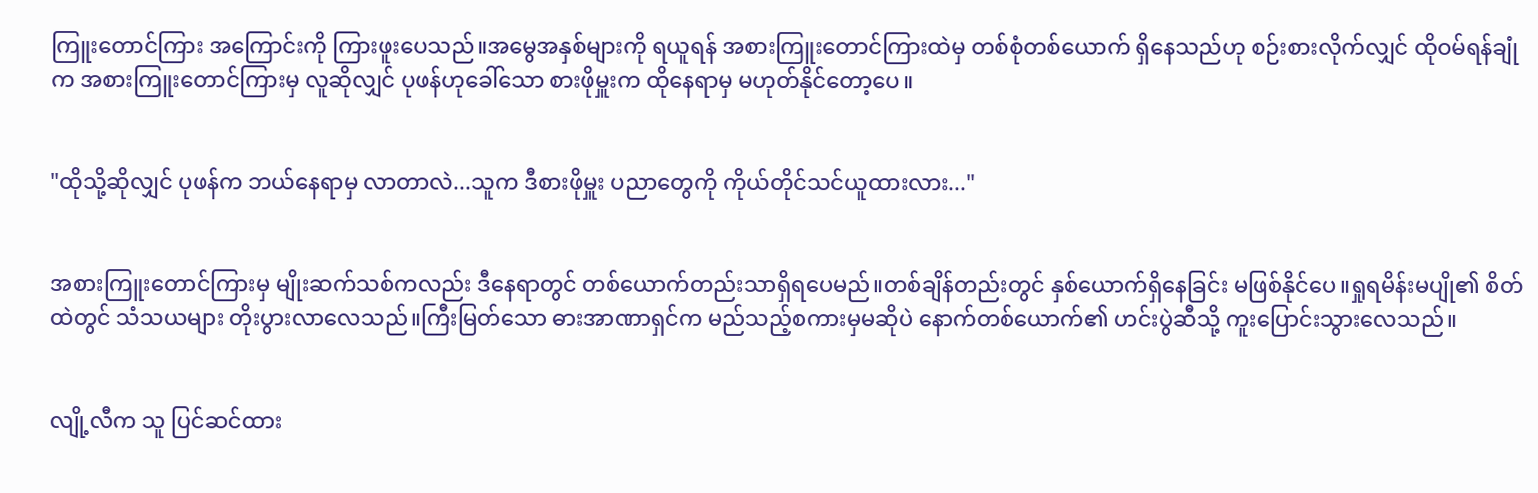ကြူးတောင်ကြား အကြောင်းကို ကြားဖူးပေသည်။အမွေအနှစ်များကို ရယူရန် အစားကြူးတောင်ကြားထဲမှ တစ်စုံတစ်ယောက် ရှိနေသည်ဟု စဉ်းစားလိုက်လျှင် ထိုဝမ်ရန်ချုံက အစားကြူးတောင်ကြားမှ လူဆိုလျှင် ပုဖန်ဟုခေါ်သော စားဖိုမှူးက ထိုနေရာမှ မဟုတ်နိုင်တော့ပေ။


"ထိုသို့ဆိုလျှင် ပုဖန်က ဘယ်နေရာမှ လာတာလဲ...သူက ဒီစားဖိုမှူး ပညာတွေကို ကိုယ်တိုင်သင်ယူထားလား..."


အစားကြူးတောင်ကြားမှ မျိုးဆက်သစ်ကလည်း ဒီနေရာတွင် တစ်ယောက်တည်းသာရှိရပေမည်။တစ်ချိန်တည်းတွင် နှစ်ယောက်ရှိနေခြင်း မဖြစ်နိုင်ပေ။ရှုရမိန်းမပျို၏ စိတ်ထဲတွင် သံသယများ တိုးပွားလာလေသည်။ကြီးမြတ်သော ဓားအာဏာရှင်က မည်သည့်စကားမှမဆိုပဲ နောက်တစ်ယောက်၏ ဟင်းပွဲဆီသို့ ကူးပြောင်းသွားလေသည်။


လျို့လီက သူ ပြင်ဆင်ထား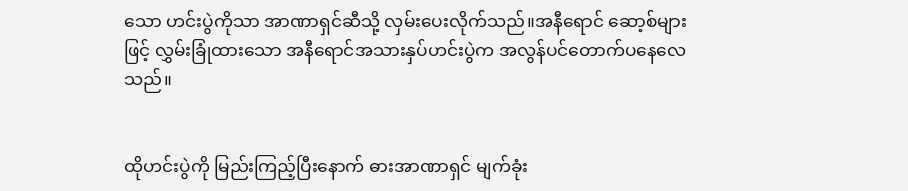သော ဟင်းပွဲကိုသာ အာဏာရှင်ဆီသို့ လှမ်းပေးလိုက်သည်။အနီရောင် ဆော့စ်များဖြင့် လွှမ်းခြုံထားသော အနီရောင်အသားနှပ်ဟင်းပွဲက အလွန်ပင်တောက်ပနေလေသည်။


ထိုဟင်းပွဲကို မြည်းကြည့်ပြီးနောက် ဓားအာဏာရှင် မျက်ခုံး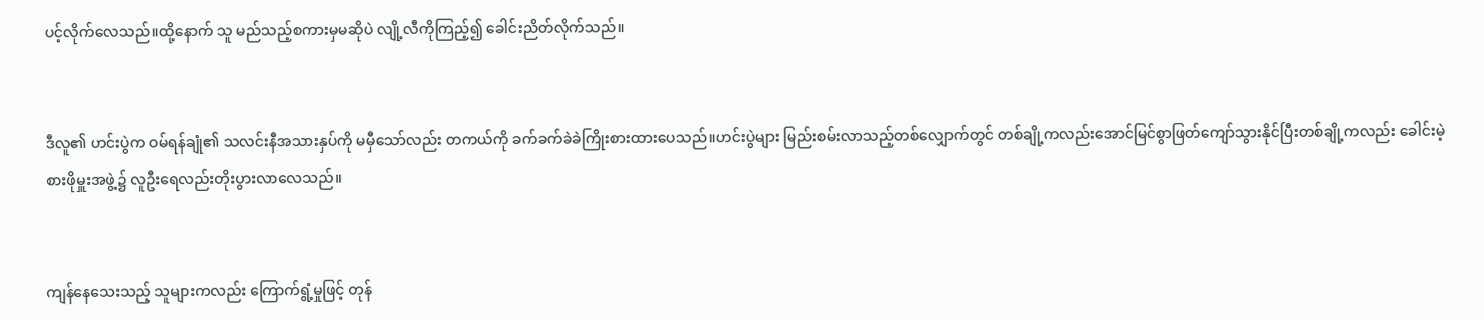ပင့်လိုက်လေသည်။ထို့နောက် သူ မည်သည့်စကားမှမဆိုပဲ လျို့လီကိုကြည့်၍ ခေါင်းညိတ်လိုက်သည်။


ဒီလူ၏ ဟင်းပွဲက ဝမ်ရန်ချုံ၏ သလင်းနီအသားနှပ်ကို မမှီသော်လည်း တကယ်ကို ခက်ခက်ခဲခဲကြိုးစားထားပေသည်။ဟင်းပွဲများ မြည်းစမ်းလာသည့်တစ်လျှောက်တွင် တစ်ချို့ကလည်းအောင်မြင်စွာဖြတ်ကျော်သွားနိုင်ပြီးတစ်ချို့ကလည်း ခေါင်းမဲ့ စားဖိုမှူးအဖွဲ့၌ လူဦးရေလည်းတိုးပွားလာလေသည်။


ကျန်နေသေးသည့် သူများကလည်း ကြောက်ရွံ့မှုဖြင့် တုန်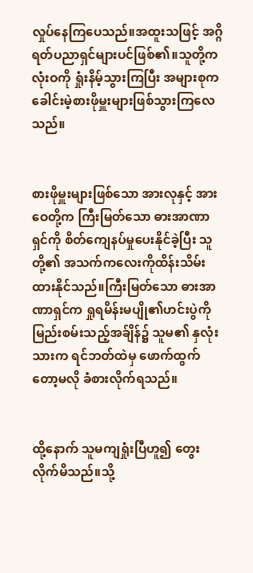လှုပ်နေကြပေသည်။အထူးသဖြင့် အဂ္ဂိရတ်ပညာရှင်များပင်ဖြစ်၏။သူတို့က လုံးဝကို ရှုံးနိမ့်သွားကြပြီး အများစုက ခေါင်းမဲ့စားဖိုမှူးများဖြစ်သွားကြလေသည်။


စားဖိုမှူးများဖြစ်သော အားလုနှင့် အားဝေတို့က ကြီးမြတ်သော ဓားအာဏာရှင်ကို စိတ်ကျေနပ်မှုပေးနိုင်ခဲ့ပြီး သူတို့၏ အသက်ကလေးကိုထိန်းသိမ်းထားနိုင်သည်။ကြီးမြတ်သော ဓားအာဏာရှင်က ရှုရမိန်းမပျို၏ဟင်းပွဲကို မြည်းစမ်းသည့်အခ်ျိန်၌ သူမ၏ နှလုံးသားက ရင်ဘတ်ထဲမှ ဖောက်ထွက်တော့မလို ခံစားလိုက်ရသည်။


ထို့နောက် သူမကျရှုံးပြီဟူ၍ တွေးလိုက်မိသည်။သို့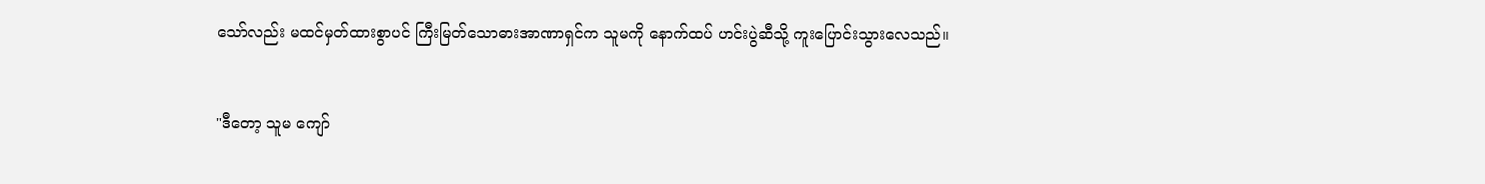သော်လည်း မထင်မှတ်ထားစွာပင် ကြီးမြတ်သောဓားအာဏာရှင်က သူမကို နောက်ထပ် ဟင်းပွဲဆီသို့ ကူးပြောင်းသွားလေသည်။


"ဒီတော့ သူမ ကျော်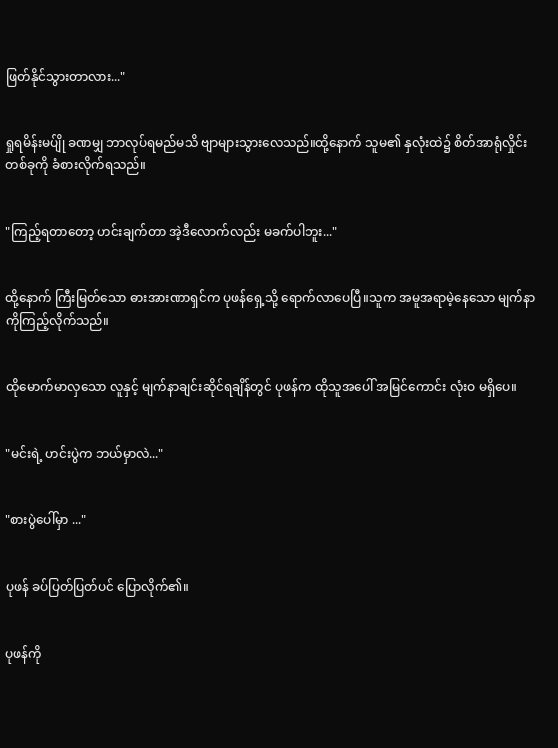ဖြတ်နိုင်သွားတာလား..."


ရှုရမိန်းမပ်ျို ခဏမျှ ဘာလုပ်ရမည်မသိ ဗျာများသွားလေသည်။ထို့နောက် သူမ၏ နှလုံးထဲ၌ စိတ်အာရုံလှိုင်းတစ်ခုကို ခံစားလိုက်ရသည်။


"ကြည့်ရတာတော့ ဟင်းချက်တာ အဲ့ဒီလောက်လည်း မခက်ပါဘူး..."


ထို့နောက် ကြီးမြတ်သော ဓားအားဏာရှင်က ပုဖန်ရှေ့သို့ ရောက်လာပေပြီ။သူက အမူအရာမဲ့နေသော မျက်နာကိုကြည့်လိုက်သည်။


ထိုမောက်မာလှသော လူနှင့် မျက်နာချင်းဆိုင်ရချိန်တွင် ပုဖန်က ထိုသူအပေါ် အမြင်ကောင်း လုံးဝ မရှိပေ။


"မင်းရဲ့ ဟင်းပွဲက ဘယ်မှာလဲ..."


"စားပွဲပေါ်မှာ ..."


ပုဖန် ခပ်ပြတ်ပြတ်ပင် ပြောလိုက်၏။


ပုဖန်ကို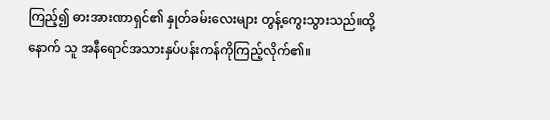ကြည့်၍ ဓားအားဏာရှင်၏ နှုတ်ခမ်းလေးများ တွန့်ကွေးသွားသည်။ထို့နောက် သူ အနီရောင်အသားနှပ်ပန်းကန်ကိုကြည့်လိုက်၏။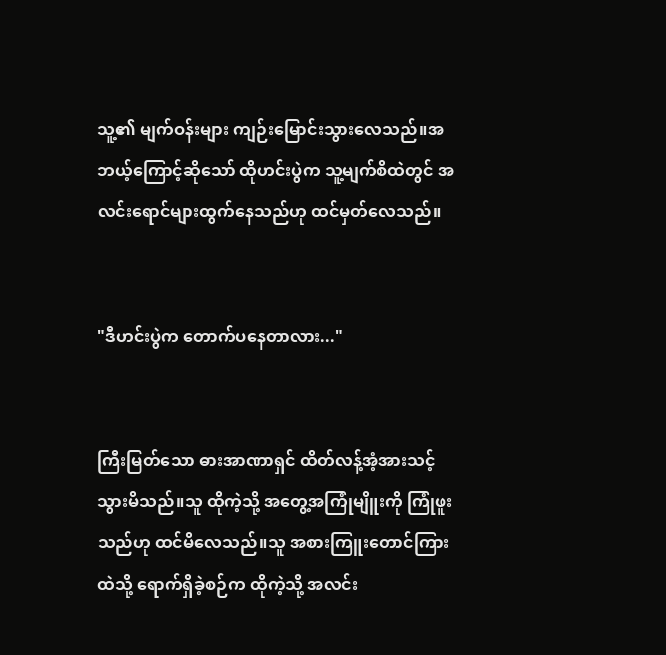သူ့၏ မျက်ဝန်းများ ကျဉ်းမြောင်းသွားလေသည်။အဘယ့်ကြောင့်ဆိုသော် ထိုဟင်းပွဲက သူ့မျက်စိထဲတွင် အလင်းရောင်များထွက်နေသည်ဟု ထင်မှတ်လေသည်။


"ဒီဟင်းပွဲက တောက်ပနေတာလား..."


ကြီးမြတ်သော ဓားအာဏာရှင် ထိတ်လန့်အံ့အားသင့်သွားမိသည်။သူ ထိုကဲ့သို့ အတွေ့အကြုံမျိူးကို ကြုံဖူးသည်ဟု ထင်မိလေသည်။သူ အစားကြူးတောင်ကြားထဲသို့ ရောက်ရှိခဲ့စဉ်က ထိုကဲ့သို့ အလင်း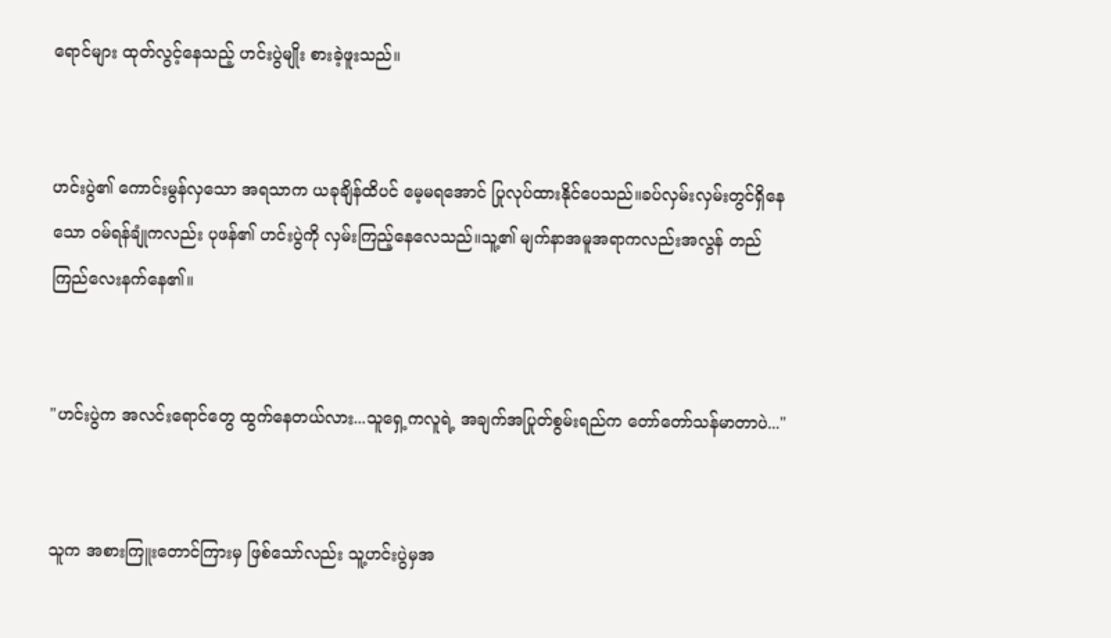ရောင်များ ထုတ်လွင့်နေသည့် ဟင်းပွဲမျိုး စားခဲ့ဖူးသည်။


ဟင်းပွဲ၏ ကောင်းမွန်လှသော အရသာက ယခုချိန်ထိပင် မေ့မရအောင် ပြုလုပ်ထားနိုင်ပေသည်။ခပ်လှမ်းလှမ်းတွင်ရှိနေသော ဝမ်ရန်ချုံကလည်း ပုဖန်၏ ဟင်းပွဲကို လှမ်းကြည့်နေလေသည်။သူ့၏ မျက်နာအမူအရာကလည်းအလွန် တည်ကြည်လေးနက်နေ၏။


"ဟင်းပွဲက အလင်းရောင်တွေ ထွက်နေတယ်လား...သူရှေ့ကလူရဲ့ အချက်အပြုတ်စွမ်းရည်က တော်တော်သန်မာတာပဲ..."


သူက အစားကြူးတောင်ကြားမှ ဖြစ်သော်လည်း သူ့ဟင်းပွဲမှအ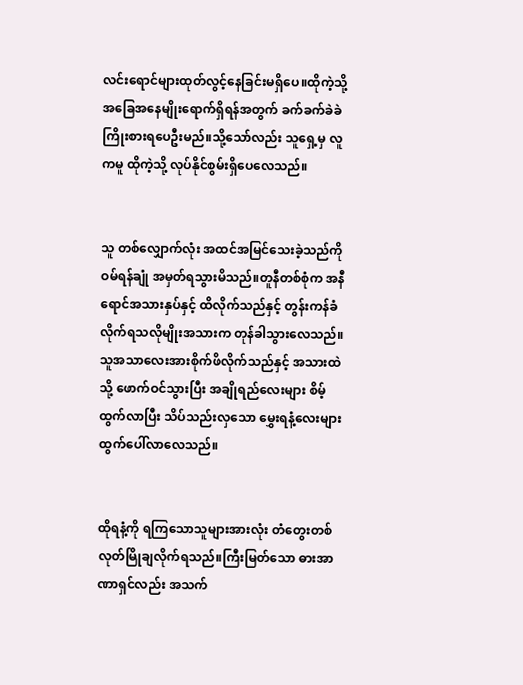လင်းရောင်များထုတ်လွင့်နေခြင်းမရှိပေ။ထိုကဲ့သို့ အခြေအနေမျိုးရောက်ရှိရန်အတွက် ခက်ခက်ခဲခဲ ကြိုးစားရပေဦးမည်။သို့သော်လည်း သူရှေ့မှ လူကမူ ထိုကဲ့သို့ လုပ်နိုင်စွမ်းရှိပေလေသည်။


သူ တစ်လျှောက်လုံး အထင်အမြင်သေးခဲ့သည်ကို ဝမ်ရန်ချုံ အမှတ်ရသွားမိသည်။တူနီတစ်စုံက အနီရောင်အသားနှပ်နှင့် ထိလိုက်သည်နှင့် တွန်းကန်ခံလိုက်ရသလိုမျိုးအသားက တုန်ခါသွားလေသည်။သူအသာလေးအားစိုက်ဖိလိုက်သည်နှင့် အသားထဲသို့ ဖောက်ဝင်သွားပြီး အချိုရည်လေးများ စိမ့်ထွက်လာပြီး သိပ်သည်းလှသော မွှေးရနံ့လေးများ ထွက်ပေါ်လာလေသည်။


ထိုရနံ့ကို ရကြသောသူများအားလုံး တံတွေးတစ်လုတ်မြိုချလိုက်ရသည်။ကြီးမြတ်သော ဓားအာဏာရှင်လည်း အသက်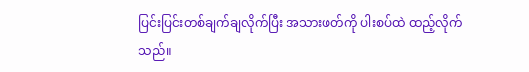ပြင်းပြင်းတစ်ချက်ချလိုက်ပြီး အသားဖတ်ကို ပါးစပ်ထဲ ထည့်လိုက်သည်။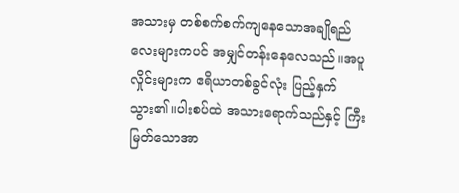အသားမှ တစ်စက်စက်ကျနေသောအချိုရည်လေးများကပင် အမျှင်တန်းနေလေသည်။အပူလှိုင်းများက ဧရိယာတစ်ခွင်လုံး ပြည့်နှက်သွား၏။ပါးစပ်ထဲ အသားရောက်သည်နှင့် ကြီးမြတ်သောအာ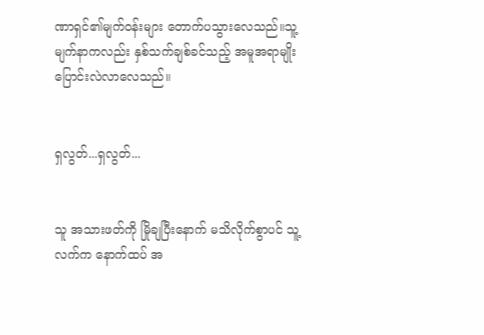ဏာရှင်၏မျက်ဝန်းများ တောက်ပသွားလေသည်။သူ့မျက်နာကလည်း နှစ်သက်ချစ်ခင်သည့် အမူအရာမျိုး ပြောင်းလဲလာလေသည်။


ရှလွတ်...ရှလွတ်...


သူ အသားဖတ်ကို မြိုချပြီးနောက် မသိလိုက်စွာပင် သူ့လက်က နောက်ထပ် အ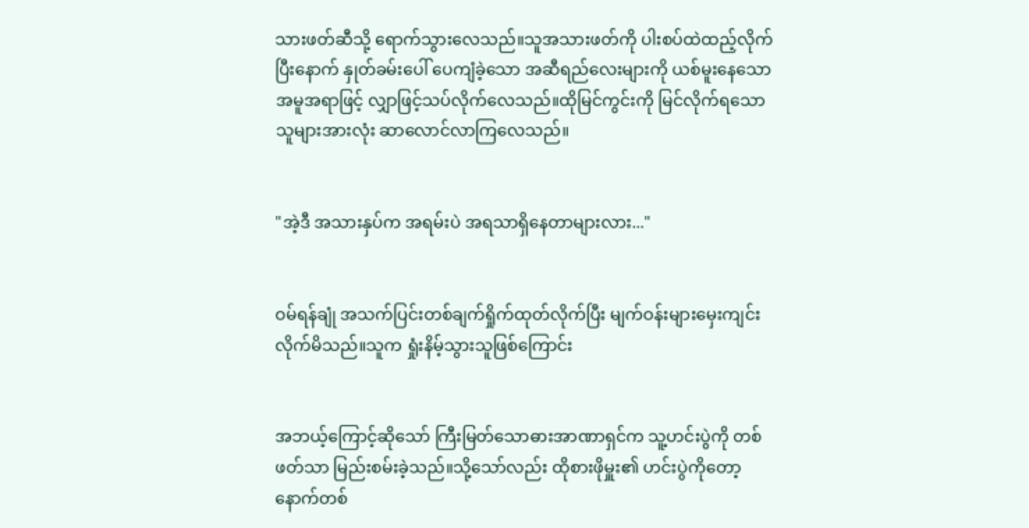သားဖတ်ဆီသို့ ရောက်သွားလေသည်။သူအသားဖတ်ကို ပါးစပ်ထဲထည့်လိုက်ပြီးနောက် နှုတ်ခမ်းပေါ် ပေကျံခဲ့သော အဆီရည်လေးများကို ယစ်မူးနေသောအမူအရာဖြင့် လျှာဖြင့်သပ်လိုက်လေသည်။ထိုမြင်ကွင်းကို မြင်လိုက်ရသော သူများအားလုံး ဆာလောင်လာကြလေသည်။


"အဲ့ဒီ အသားနှပ်က အရမ်းပဲ အရသာရှိနေတာများလား..."


ဝမ်ရန်ချုံ အသက်ပြင်းတစ်ချက်ရှိုက်ထုတ်လိုက်ပြီး မျက်ဝန်းများမှေးကျင်းလိုက်မိသည်။သူက ရှုံးနိမ့်သွားသူဖြစ်ကြောင်း


အဘယ့်ကြောင့်ဆိုသော် ကြီးမြတ်သောဓားအာဏာရှင်က သူ့ဟင်းပွဲကို တစ်ဖတ်သာ မြည်းစမ်းခဲ့သည်။သို့သော်လည်း ထိုစားဖိုမှူး၏ ဟင်းပွဲကိုတော့နောက်တစ်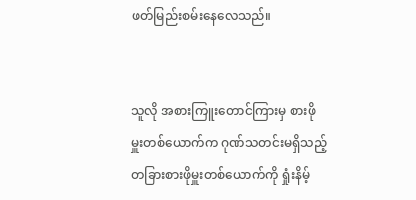ဖတ်မြည်းစမ်းနေလေသည်။


သူလို အစားကြူးတောင်ကြားမှ စားဖိုမှူးတစ်ယောက်က ဂုဏ်သတင်းမရှိသည့် တခြားစားဖိုမှူးတစ်ယောက်ကို ရှုံးနိမ့်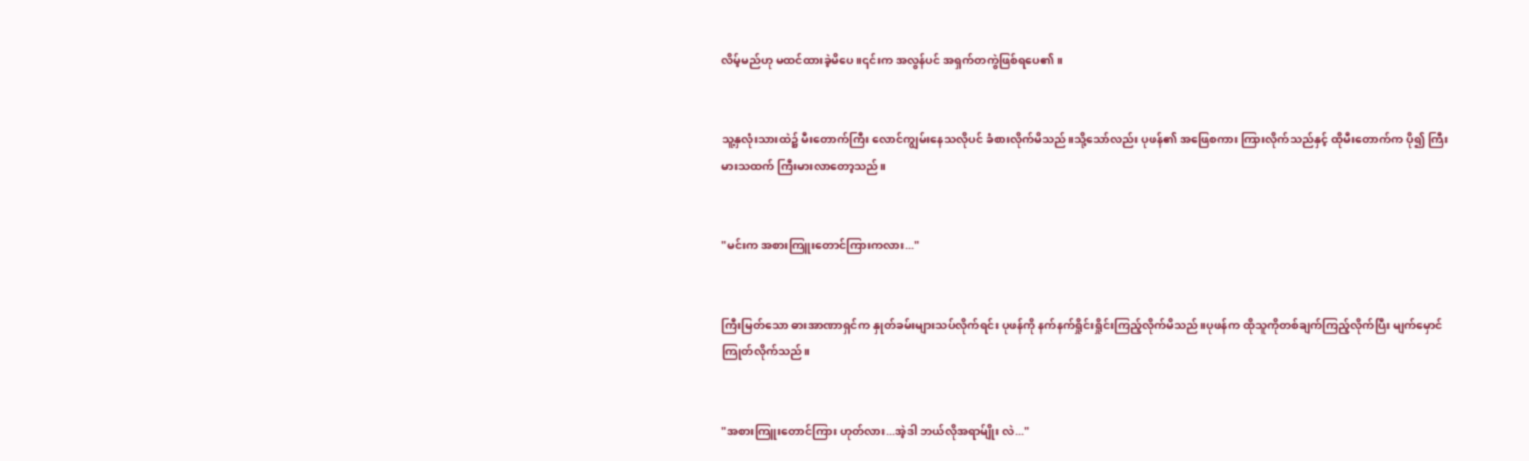လိမ့်မည်ဟု မထင်ထားခဲ့မိပေ။၎င်းက အလွန်ပင် အရှက်တကွဲဖြစ်ရပေ၏။


သူ့နှလုံးသားထဲ၌ မီးတောက်ကြီး လောင်ကျွမ်းနေသလိုပင် ခံစားလိုက်မိသည်။သို့သော်လည်း ပုဖန်၏ အဖြေစကား ကြားလိုက်သည်နှင့် ထိုမီးတောက်က ပို၍ ကြီးမားသထက် ကြီးမားလာတော့သည်။


"မင်းက အစားကြူးတောင်ကြားကလား..."


ကြီးမြတ်သော ဓားအာဏာရှင်က နှုတ်ခမ်းများသပ်လိုက်ရင်း ပုဖန်ကို နက်နက်ရှိုင်းရှိုင်းကြည့်လိုက်မိသည်။ပုဖန်က ထိုသူကိုတစ်ချက်ကြည့်လိုက်ပြီး မျက်မှောင်ကြုတ်လိုက်သည်။


"အစားကြူးတောင်ကြား ဟုတ်လား...အဲ့ဒါ ဘယ်လိုအရာမ်ျိုး လဲ..."